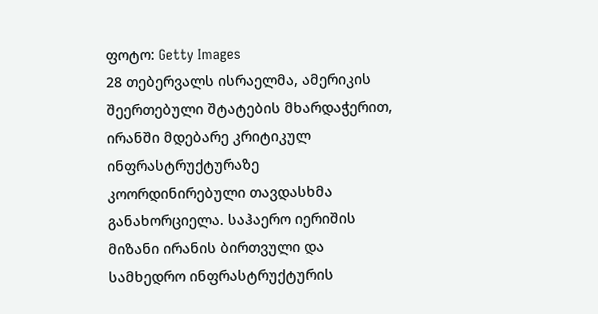ფოტო: Getty Images
28 თებერვალს ისრაელმა, ამერიკის შეერთებული შტატების მხარდაჭერით, ირანში მდებარე კრიტიკულ ინფრასტრუქტურაზე კოორდინირებული თავდასხმა განახორციელა. საჰაერო იერიშის მიზანი ირანის ბირთვული და სამხედრო ინფრასტრუქტურის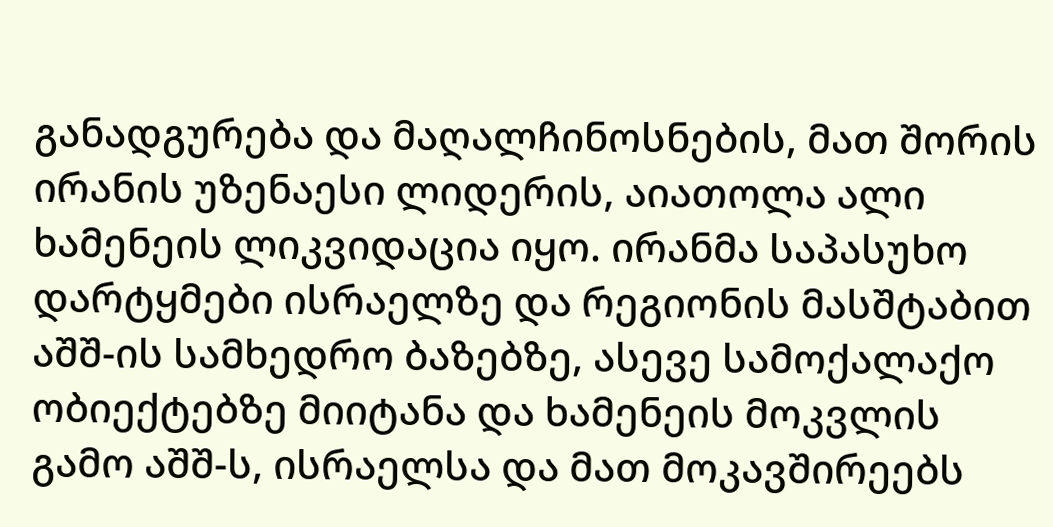განადგურება და მაღალჩინოსნების, მათ შორის ირანის უზენაესი ლიდერის, აიათოლა ალი ხამენეის ლიკვიდაცია იყო. ირანმა საპასუხო დარტყმები ისრაელზე და რეგიონის მასშტაბით აშშ-ის სამხედრო ბაზებზე, ასევე სამოქალაქო ობიექტებზე მიიტანა და ხამენეის მოკვლის გამო აშშ-ს, ისრაელსა და მათ მოკავშირეებს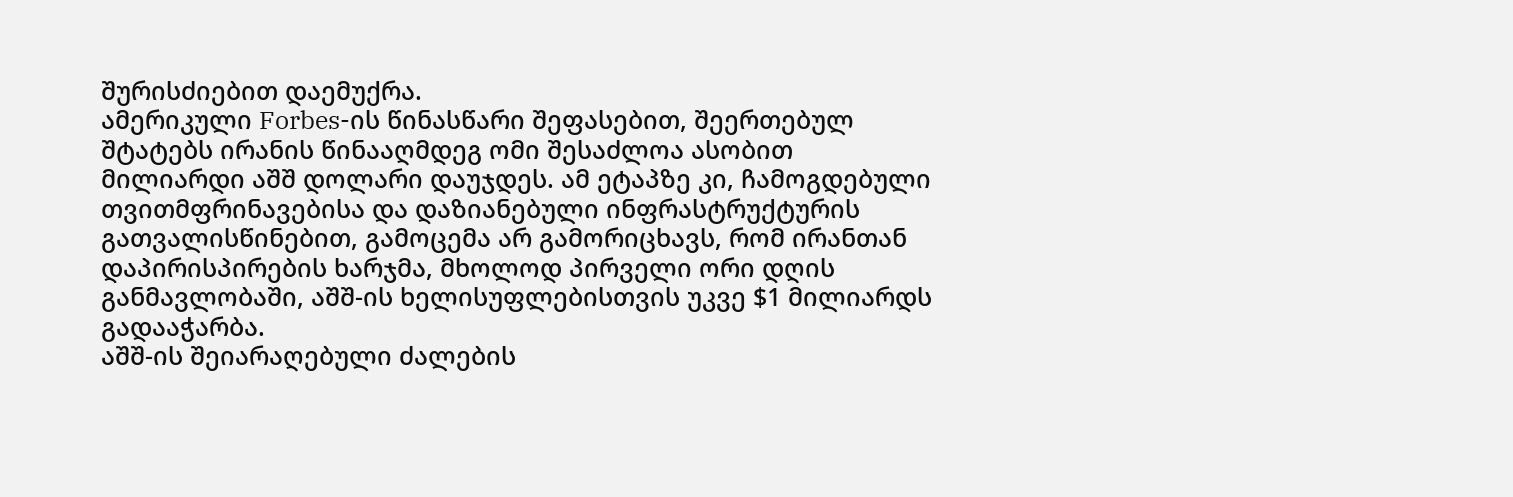შურისძიებით დაემუქრა.
ამერიკული Forbes-ის წინასწარი შეფასებით, შეერთებულ შტატებს ირანის წინააღმდეგ ომი შესაძლოა ასობით მილიარდი აშშ დოლარი დაუჯდეს. ამ ეტაპზე კი, ჩამოგდებული თვითმფრინავებისა და დაზიანებული ინფრასტრუქტურის გათვალისწინებით, გამოცემა არ გამორიცხავს, რომ ირანთან დაპირისპირების ხარჯმა, მხოლოდ პირველი ორი დღის განმავლობაში, აშშ-ის ხელისუფლებისთვის უკვე $1 მილიარდს გადააჭარბა.
აშშ-ის შეიარაღებული ძალების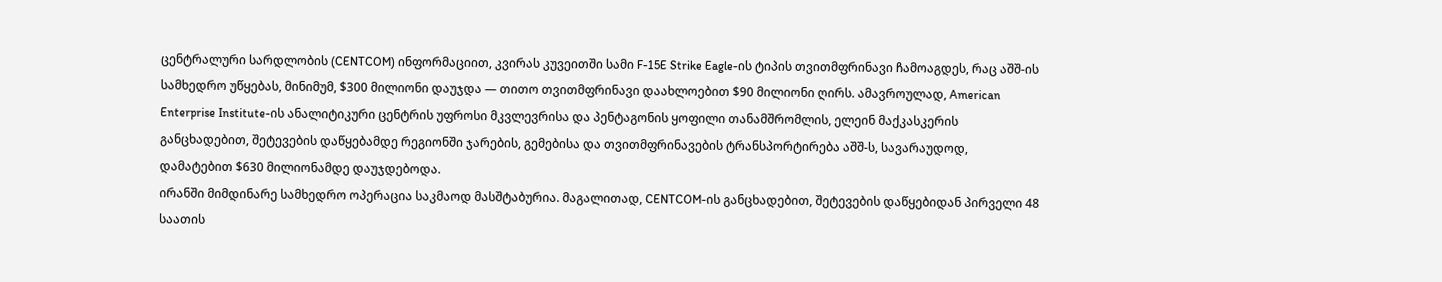ცენტრალური სარდლობის (CENTCOM) ინფორმაციით, კვირას კუვეითში სამი F-15E Strike Eagle-ის ტიპის თვითმფრინავი ჩამოაგდეს, რაც აშშ-ის სამხედრო უწყებას, მინიმუმ, $300 მილიონი დაუჯდა — თითო თვითმფრინავი დაახლოებით $90 მილიონი ღირს. ამავროულად, American Enterprise Institute-ის ანალიტიკური ცენტრის უფროსი მკვლევრისა და პენტაგონის ყოფილი თანამშრომლის, ელეინ მაქკასკერის განცხადებით, შეტევების დაწყებამდე რეგიონში ჯარების, გემებისა და თვითმფრინავების ტრანსპორტირება აშშ-ს, სავარაუდოდ, დამატებით $630 მილიონამდე დაუჯდებოდა.
ირანში მიმდინარე სამხედრო ოპერაცია საკმაოდ მასშტაბურია. მაგალითად, CENTCOM-ის განცხადებით, შეტევების დაწყებიდან პირველი 48 საათის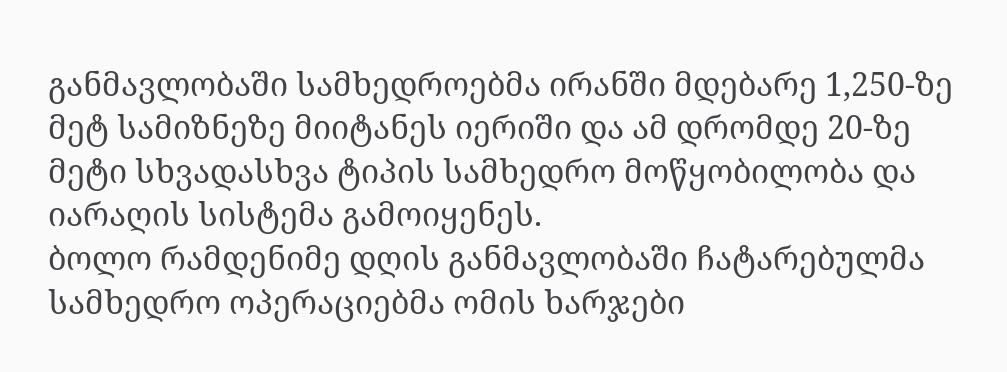განმავლობაში სამხედროებმა ირანში მდებარე 1,250-ზე მეტ სამიზნეზე მიიტანეს იერიში და ამ დრომდე 20-ზე მეტი სხვადასხვა ტიპის სამხედრო მოწყობილობა და იარაღის სისტემა გამოიყენეს.
ბოლო რამდენიმე დღის განმავლობაში ჩატარებულმა სამხედრო ოპერაციებმა ომის ხარჯები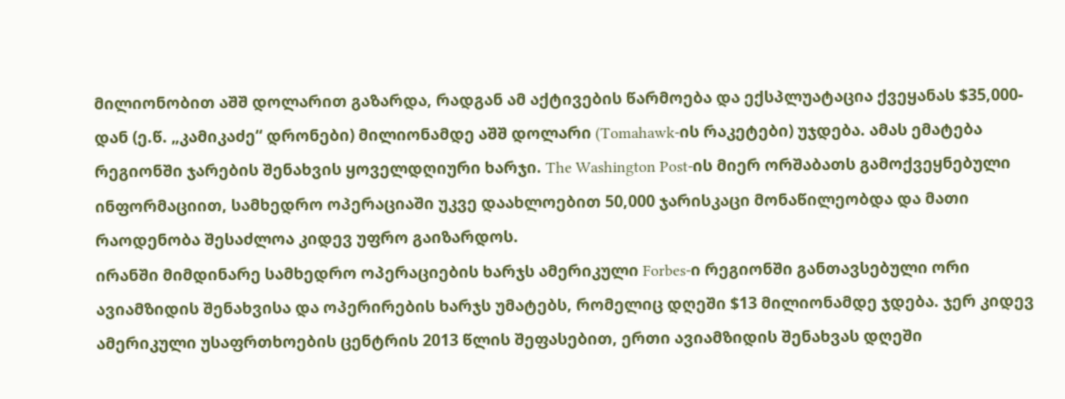მილიონობით აშშ დოლარით გაზარდა, რადგან ამ აქტივების წარმოება და ექსპლუატაცია ქვეყანას $35,000-დან (ე.წ. „კამიკაძე“ დრონები) მილიონამდე აშშ დოლარი (Tomahawk-ის რაკეტები) უჯდება. ამას ემატება რეგიონში ჯარების შენახვის ყოველდღიური ხარჯი. The Washington Post-ის მიერ ორშაბათს გამოქვეყნებული ინფორმაციით, სამხედრო ოპერაციაში უკვე დაახლოებით 50,000 ჯარისკაცი მონაწილეობდა და მათი რაოდენობა შესაძლოა კიდევ უფრო გაიზარდოს.
ირანში მიმდინარე სამხედრო ოპერაციების ხარჯს ამერიკული Forbes-ი რეგიონში განთავსებული ორი ავიამზიდის შენახვისა და ოპერირების ხარჯს უმატებს, რომელიც დღეში $13 მილიონამდე ჯდება. ჯერ კიდევ ამერიკული უსაფრთხოების ცენტრის 2013 წლის შეფასებით, ერთი ავიამზიდის შენახვას დღეში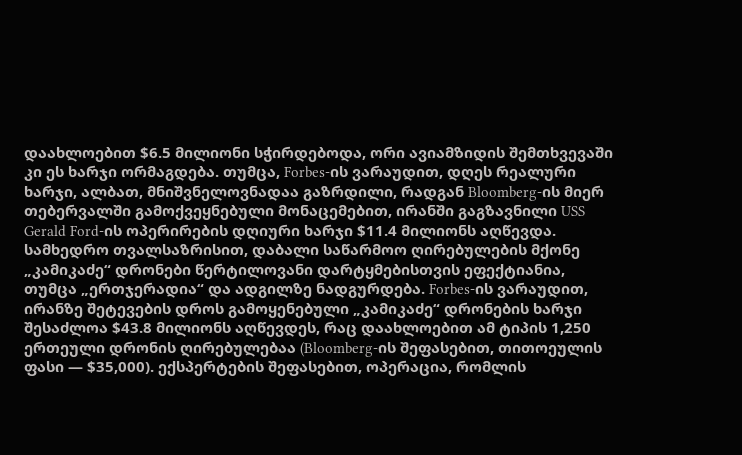დაახლოებით $6.5 მილიონი სჭირდებოდა, ორი ავიამზიდის შემთხვევაში კი ეს ხარჯი ორმაგდება. თუმცა, Forbes-ის ვარაუდით, დღეს რეალური ხარჯი, ალბათ, მნიშვნელოვნადაა გაზრდილი, რადგან Bloomberg-ის მიერ თებერვალში გამოქვეყნებული მონაცემებით, ირანში გაგზავნილი USS Gerald Ford-ის ოპერირების დღიური ხარჯი $11.4 მილიონს აღწევდა.
სამხედრო თვალსაზრისით, დაბალი საწარმოო ღირებულების მქონე „კამიკაძე“ დრონები წერტილოვანი დარტყმებისთვის ეფექტიანია, თუმცა „ერთჯერადია“ და ადგილზე ნადგურდება. Forbes-ის ვარაუდით, ირანზე შეტევების დროს გამოყენებული „კამიკაძე“ დრონების ხარჯი შესაძლოა $43.8 მილიონს აღწევდეს, რაც დაახლოებით ამ ტიპის 1,250 ერთეული დრონის ღირებულებაა (Bloomberg-ის შეფასებით, თითოეულის ფასი — $35,000). ექსპერტების შეფასებით, ოპერაცია, რომლის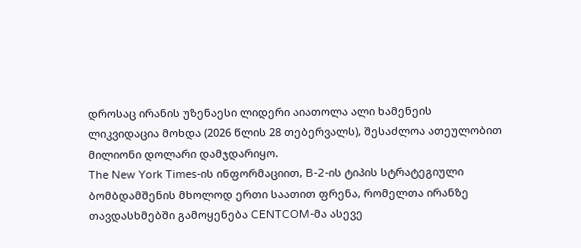დროსაც ირანის უზენაესი ლიდერი აიათოლა ალი ხამენეის ლიკვიდაცია მოხდა (2026 წლის 28 თებერვალს), შესაძლოა ათეულობით მილიონი დოლარი დამჯდარიყო.
The New York Times-ის ინფორმაციით, B-2-ის ტიპის სტრატეგიული ბომბდამშენის მხოლოდ ერთი საათით ფრენა, რომელთა ირანზე თავდასხმებში გამოყენება CENTCOM-მა ასევე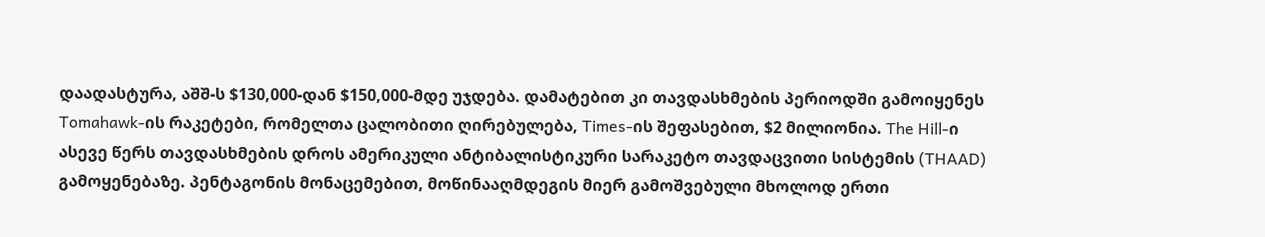დაადასტურა, აშშ-ს $130,000-დან $150,000-მდე უჯდება. დამატებით კი თავდასხმების პერიოდში გამოიყენეს Tomahawk-ის რაკეტები, რომელთა ცალობითი ღირებულება, Times-ის შეფასებით, $2 მილიონია. The Hill-ი ასევე წერს თავდასხმების დროს ამერიკული ანტიბალისტიკური სარაკეტო თავდაცვითი სისტემის (THAAD) გამოყენებაზე. პენტაგონის მონაცემებით, მოწინააღმდეგის მიერ გამოშვებული მხოლოდ ერთი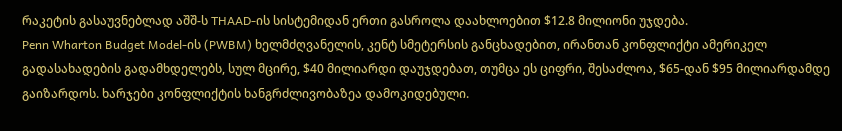რაკეტის გასაუვნებლად აშშ-ს THAAD-ის სისტემიდან ერთი გასროლა დაახლოებით $12.8 მილიონი უჯდება.
Penn Wharton Budget Model-ის (PWBM) ხელმძღვანელის, კენტ სმეტერსის განცხადებით, ირანთან კონფლიქტი ამერიკელ გადასახადების გადამხდელებს, სულ მცირე, $40 მილიარდი დაუჯდებათ, თუმცა ეს ციფრი, შესაძლოა, $65-დან $95 მილიარდამდე გაიზარდოს. ხარჯები კონფლიქტის ხანგრძლივობაზეა დამოკიდებული.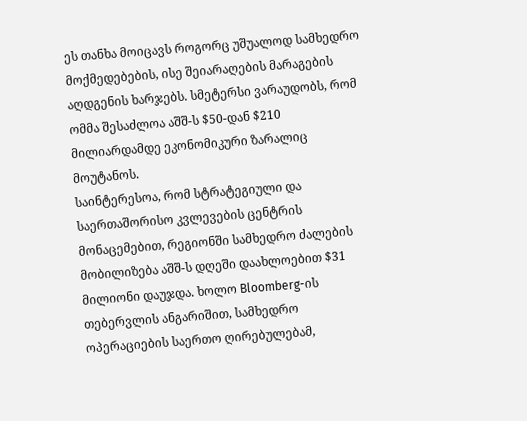ეს თანხა მოიცავს როგორც უშუალოდ სამხედრო მოქმედებების, ისე შეიარაღების მარაგების აღდგენის ხარჯებს. სმეტერსი ვარაუდობს, რომ ომმა შესაძლოა აშშ-ს $50-დან $210 მილიარდამდე ეკონომიკური ზარალიც მოუტანოს.
საინტერესოა, რომ სტრატეგიული და საერთაშორისო კვლევების ცენტრის მონაცემებით, რეგიონში სამხედრო ძალების მობილიზება აშშ-ს დღეში დაახლოებით $31 მილიონი დაუჯდა. ხოლო Bloomberg-ის თებერვლის ანგარიშით, სამხედრო ოპერაციების საერთო ღირებულებამ,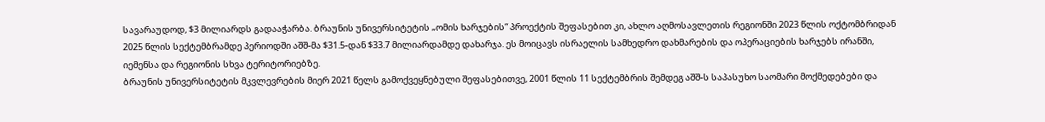სავარაუდოდ, $3 მილიარდს გადააჭარბა. ბრაუნის უნივერსიტეტის „ომის ხარჯების“ პროექტის შეფასებით კი, ახლო აღმოსავლეთის რეგიონში 2023 წლის ოქტომბრიდან 2025 წლის სექტემბრამდე პერიოდში აშშ-მა $31.5-დან $33.7 მილიარდამდე დახარჯა. ეს მოიცავს ისრაელის სამხედრო დახმარების და ოპერაციების ხარჯებს ირანში, იემენსა და რეგიონის სხვა ტერიტორიებზე.
ბრაუნის უნივერსიტეტის მკვლევრების მიერ 2021 წელს გამოქვეყნებული შეფასებითვე, 2001 წლის 11 სექტემბრის შემდეგ აშშ-ს საპასუხო საომარი მოქმედებები და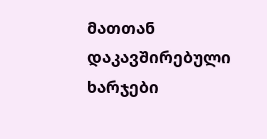მათთან დაკავშირებული ხარჯები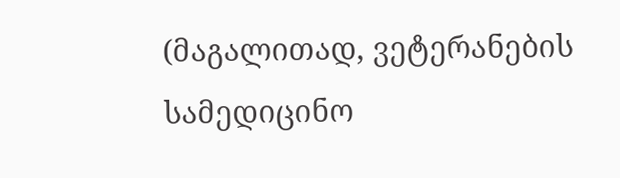(მაგალითად, ვეტერანების სამედიცინო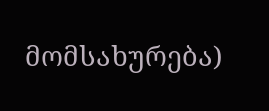მომსახურება)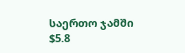საერთო ჯამში $5.8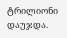ტრილიონი დაუჯდა.